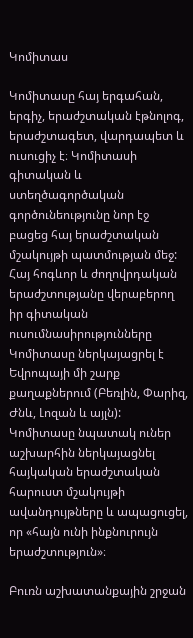Կոմիտաս

Կոմիտասը հայ երգահան, երգիչ, երաժշտական էթնոլոգ, երաժշտագետ, վարդապետ և ուսուցիչ է։ Կոմիտասի գիտական և ստեղծագործական գործունեությունը նոր էջ բացեց հայ երաժշտական մշակույթի պատմության մեջ: Հայ հոգևոր և ժողովրդական երաժշտությանը վերաբերող իր գիտական ուսումնասիրությունները Կոմիտասը ներկայացրել է Եվրոպայի մի շարք քաղաքներում (Բեռլին, Փարիզ, Ժնև, Լոզան և այլն): Կոմիտասը նպատակ ուներ աշխարհին ներկայացնել հայկական երաժշտական հարուստ մշակույթի ավանդույթները և ապացուցել, որ «հայն ունի ինքնուրույն երաժշտություն»։

Բուռն աշխատանքային շրջան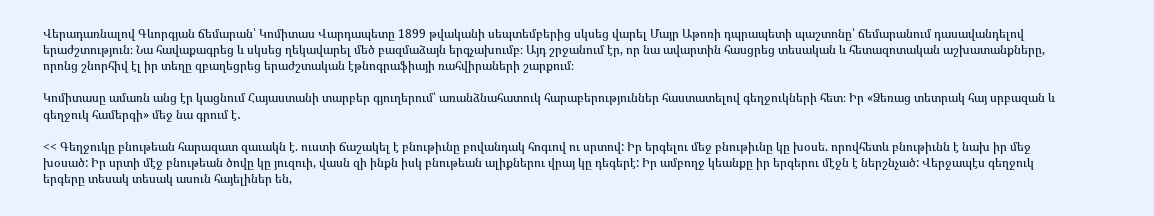Վերադառնալով Գևորգյան ճեմարան՝ Կոմիտաս Վարդապետը 1899 թվականի սեպտեմբերից սկսեց վարել Մայր Աթոռի դպրապետի պաշտոնը՝ ճեմարանում դասավանդելով երաժշտություն։ Նա հավաքագրեց և սկսեց ղեկավարել մեծ բազմաձայն երգչախումբ։ Այդ շրջանում էր, որ նա ավարտին հասցրեց տեսական և հետազոտական աշխատանքները, որոնց շնորհիվ էլ իր տեղը զբաղեցրեց երաժշտական էթնոգրաֆիայի ռահվիրաների շարքում։

Կոմիտասը ամառն անց էր կացնում Հայաստանի տարբեր գյուղերում՝ առանձնահատուկ հարաբերություններ հաստատելով գեղջուկների հետ։ Իր «Ձեռաց տետրակ հայ սրբազան և գեղջուկ համերգի» մեջ նա գրում է․

<< Գեղջուկը բնութեան հարազատ զաւակն է. ուստի ճաշակել է բնութիւնը բովանդակ հոգւով ու սրտով: Իր երգելու մեջ բնութիւնը կը խօսե. որովհետև բնութիւնն է նախ իր մեջ խօսած: Իր սրտի մէջ բնութեան ծովը կը յուզուի, վասն զի ինքն իսկ բնութեան ալիքներու վրայ կը դեգերէ: Իր ամբողջ կեանքը իր երգերու մէջն է ներշնչած: Վերջապէս գեղջուկ երգերը տեսակ տեսակ ասուն հայելիներ են,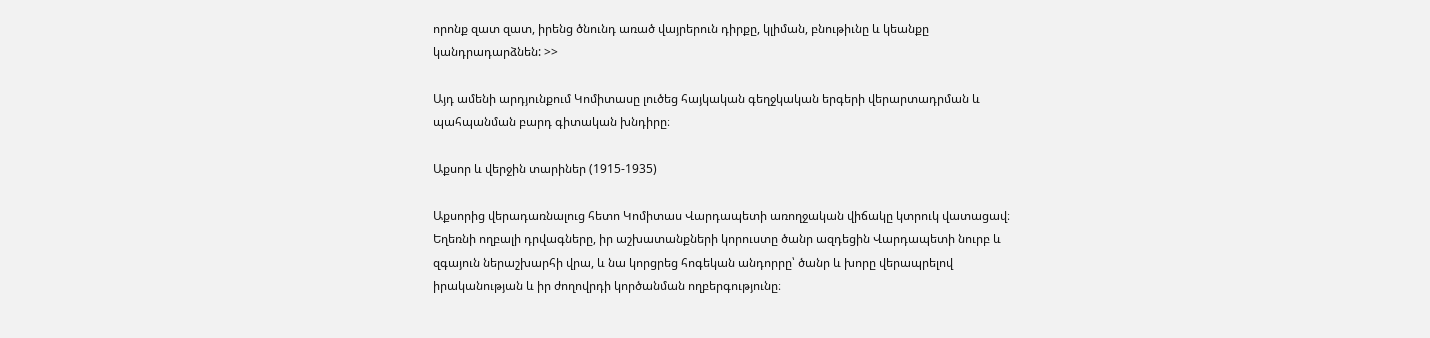որոնք զատ զատ, իրենց ծնունդ առած վայրերուն դիրքը, կլիման, բնութիւնը և կեանքը կանդրադարձնեն: >>

Այդ ամենի արդյունքում Կոմիտասը լուծեց հայկական գեղջկական երգերի վերարտադրման և պահպանման բարդ գիտական խնդիրը։

Աքսոր և վերջին տարիներ (1915-1935)

Աքսորից վերադառնալուց հետո Կոմիտաս Վարդապետի առողջական վիճակը կտրուկ վատացավ։ Եղեռնի ողբալի դրվագները, իր աշխատանքների կորուստը ծանր ազդեցին Վարդապետի նուրբ և զգայուն ներաշխարհի վրա, և նա կորցրեց հոգեկան անդորրը՝ ծանր և խորը վերապրելով իրականության և իր ժողովրդի կործանման ողբերգությունը։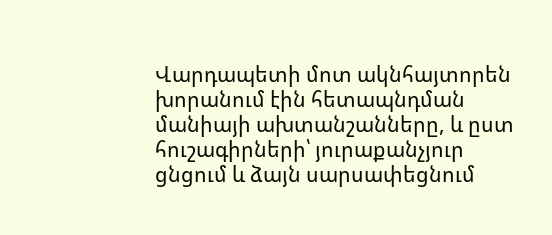Վարդապետի մոտ ակնհայտորեն խորանում էին հետապնդման մանիայի ախտանշանները, և ըստ հուշագիրների՝ յուրաքանչյուր ցնցում և ձայն սարսափեցնում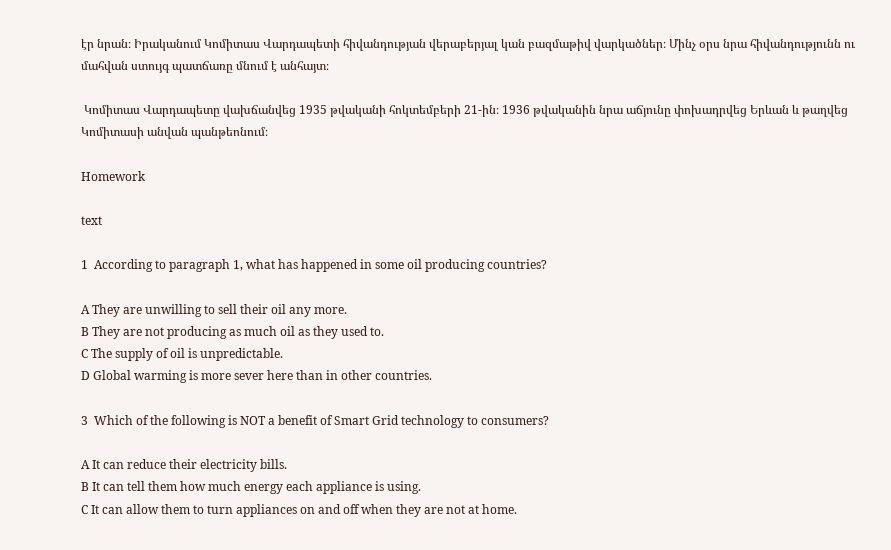էր նրան։ Իրականում Կոմիտաս Վարդապետի հիվանդության վերաբերյալ կան բազմաթիվ վարկածներ։ Մինչ օրս նրա հիվանդությունն ու մահվան ստույգ պատճառը մնում է անհայտ։

 Կոմիտաս Վարդապետը վախճանվեց 1935 թվականի հոկտեմբերի 21-ին։ 1936 թվականին նրա աճյունը փոխադրվեց Երևան և թաղվեց Կոմիտասի անվան պանթեոնում։

Homework

text

1  According to paragraph 1, what has happened in some oil producing countries?

A They are unwilling to sell their oil any more.
B They are not producing as much oil as they used to.
C The supply of oil is unpredictable.
D Global warming is more sever here than in other countries.

3  Which of the following is NOT a benefit of Smart Grid technology to consumers?

A It can reduce their electricity bills.
B It can tell them how much energy each appliance is using.
C It can allow them to turn appliances on and off when they are not at home.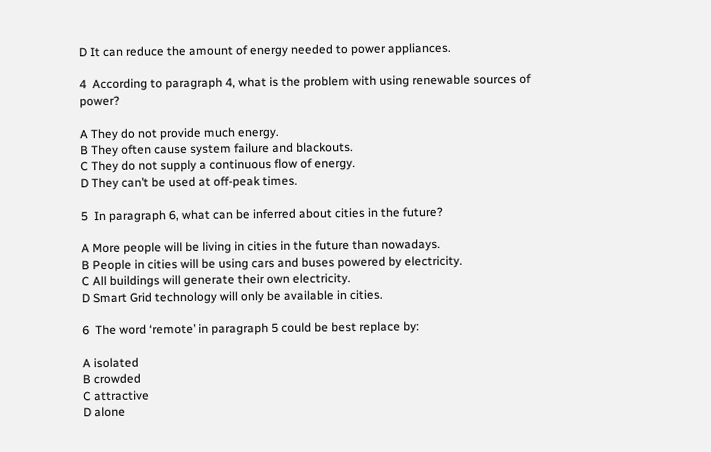D It can reduce the amount of energy needed to power appliances.

4  According to paragraph 4, what is the problem with using renewable sources of power?

A They do not provide much energy.
B They often cause system failure and blackouts.
C They do not supply a continuous flow of energy.
D They can’t be used at off-peak times.

5  In paragraph 6, what can be inferred about cities in the future?

A More people will be living in cities in the future than nowadays.
B People in cities will be using cars and buses powered by electricity.
C All buildings will generate their own electricity.
D Smart Grid technology will only be available in cities.

6  The word ‘remote’ in paragraph 5 could be best replace by:

A isolated
B crowded
C attractive
D alone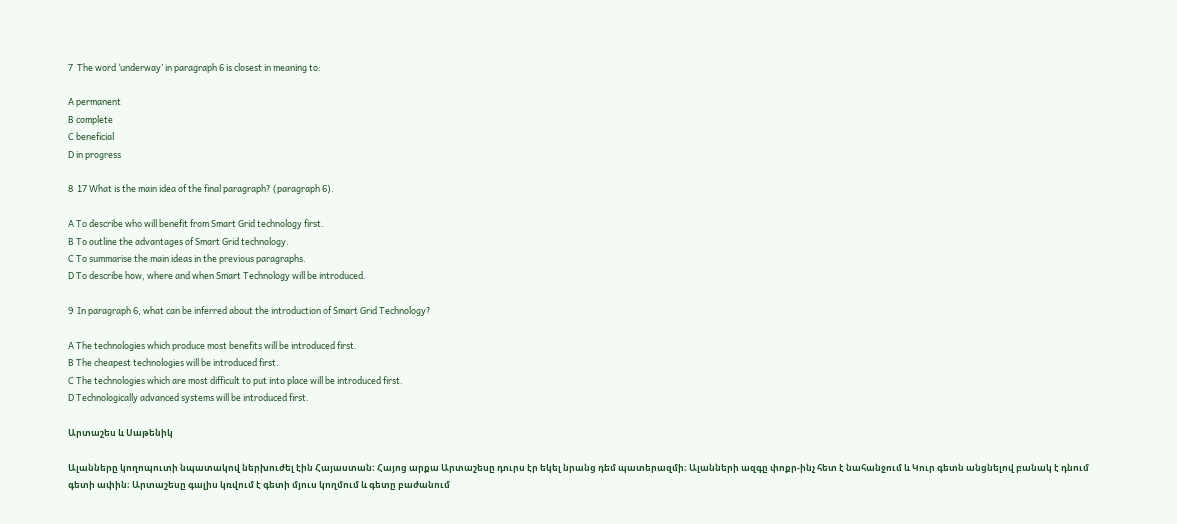7  The word ‘underway’ in paragraph 6 is closest in meaning to:

A permanent
B complete
C beneficial
D in progress

8  17 What is the main idea of the final paragraph? (paragraph 6).

A To describe who will benefit from Smart Grid technology first.
B To outline the advantages of Smart Grid technology.
C To summarise the main ideas in the previous paragraphs.
D To describe how, where and when Smart Technology will be introduced.

9  In paragraph 6, what can be inferred about the introduction of Smart Grid Technology?

A The technologies which produce most benefits will be introduced first.
B The cheapest technologies will be introduced first.
C The technologies which are most difficult to put into place will be introduced first.
D Technologically advanced systems will be introduced first.

Արտաշես և Սաթենիկ

Ալանները կողոպուտի նպատակով ներխուժել էին Հայաստան։ Հայոց արքա Արտաշեսը դուրս էր եկել նրանց դեմ պատերազմի։ Ալանների ազգը փոքր-ինչ հետ է նահանջում և Կուր գետն անցնելով բանակ է դնում գետի ափին։ Արտաշեսը գալիս կռվում է գետի մյուս կողմում և գետը բաժանում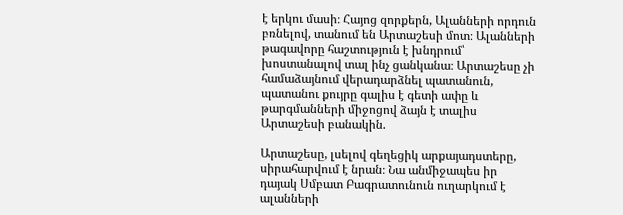է երկու մասի։ Հայոց զորքերն, Ալանների որդուն բռնելով, տանում են Արտաշեսի մոտ։ Ալանների թագավորը հաշտություն է խնդրում՝ խոստանալով տալ ինչ ցանկանա։ Արտաշեսը չի համաձայնում վերադարձնել պատանուն, պատանու քույրը գալիս է գետի ափը և թարգմանների միջոցով ձայն է տալիս Արտաշեսի բանակին.

Արտաշեսը, լսելով գեղեցիկ արքայադստերը, սիրահարվում է նրան։ Նա անմիջապես իր դայակ Սմբատ Բագրատունուն ուղարկում է ալանների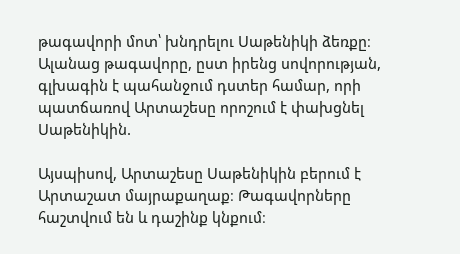թագավորի մոտ՝ խնդրելու Սաթենիկի ձեռքը։ Ալանաց թագավորը, ըստ իրենց սովորության, գլխագին է պահանջում դստեր համար, որի պատճառով Արտաշեսը որոշում է փախցնել Սաթենիկին.

Այսպիսով, Արտաշեսը Սաթենիկին բերում է Արտաշատ մայրաքաղաք։ Թագավորները հաշտվում են և դաշինք կնքում։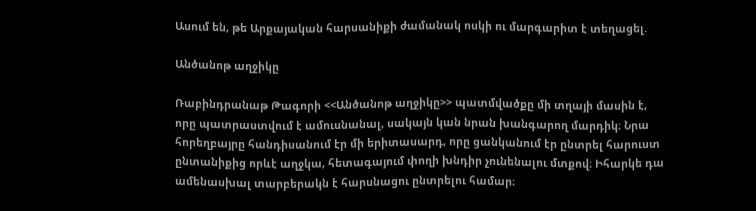Ասում են, թե Արքայական հարսանիքի ժամանակ ոսկի ու մարգարիտ է տեղացել.

Անծանոթ աղջիկը

Ռաբինդրանաթ Թագորի <<Անծանոթ աղջիկը>> պատմվածքը մի տղայի մասին է, որը պատրաստվում է ամուսնանալ, սակայն կան նրան խանգարող մարդիկ։ Նրա հորեղբայրը հանդիսանում էր մի երիտասարդ, որը ցանկանում էր ընտրել հարուստ ընտանիքից որևէ աղջկա, հետագայում փողի խնդիր չունենալու մտքով։ Իհարկե դա ամենասխալ տարբերակն է հարսնացու ընտրելու համար։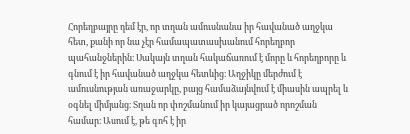Հորեղբայրը դեմ էր, որ տղան ամուսնանա իր հավանած աղջկա հետ, քանի որ նա չէր համապատասխանում հորեղբոր պահանջներին։ Սակայն տղան հակաճառում է մորը և հորեղբորը և գնում է իր հավանած աղջկա հետևից։ Աղջիկը մերժում է ամուսնության առաջարկը, բայց համաձայնվում է միասին ապրել և օգնել միմյանց։ Տղան որ փոշմանում իր կայացրած որոշման համար։ Ասում է, թե գոհ է իր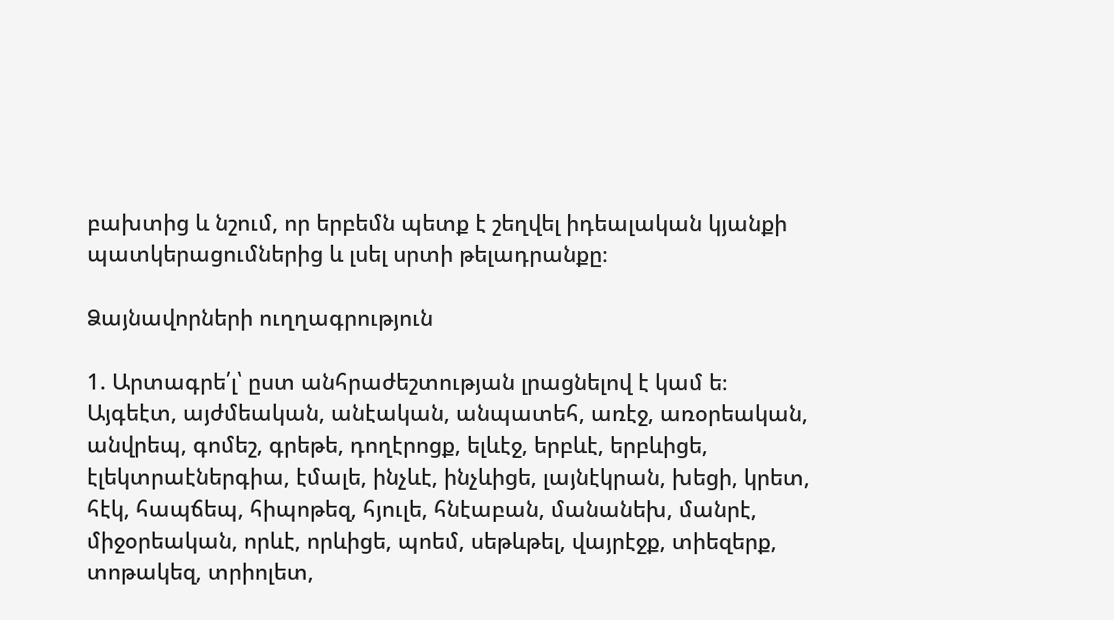բախտից և նշում, որ երբեմն պետք է շեղվել իդեալական կյանքի պատկերացումներից և լսել սրտի թելադրանքը։

Ձայնավորների ուղղագրություն

1. Արտագրե՛լ՝ ըստ անհրաժեշտության լրացնելով է կամ ե։
Այգեէտ, այժմեական, անէական, անպատեհ, առէջ, առօրեական,
անվրեպ, գոմեշ, գրեթե, դողէրոցք, ելևէջ, երբևէ, երբևիցե,
էլեկտրաէներգիա, էմալե, ինչևէ, ինչևիցե, լայնէկրան, խեցի, կրետ,
հէկ, հապճեպ, հիպոթեզ, հյուլե, հնէաբան, մանանեխ, մանրէ,
միջօրեական, որևէ, որևիցե, պոեմ, սեթևթել, վայրէջք, տիեզերք,
տոթակեզ, տրիոլետ,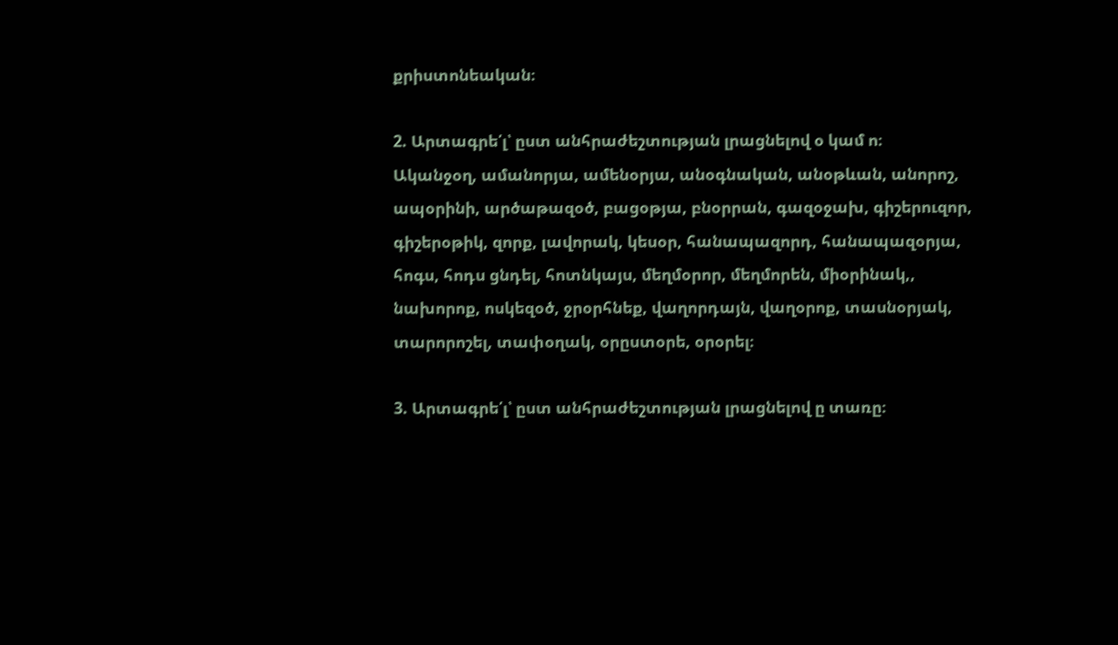քրիստոնեական։

2. Արտագրե՛լ՝ ըստ անհրաժեշտության լրացնելով օ կամ ո։
Ականջօղ, ամանորյա, ամենօրյա, անօգնական, անօթևան, անորոշ,
ապօրինի, արծաթազօծ, բացօթյա, բնօրրան, գազօջախ, գիշերուզոր,
գիշերօթիկ, զորք, լավորակ, կեսօր, հանապազորդ, հանապազօրյա,
հոգս, հոդս ցնդել, հոտնկայս, մեղմօրոր, մեղմորեն, միօրինակ,,
նախորոք, ոսկեզօծ, ջրօրհնեք, վաղորդայն, վաղօրոք, տասնօրյակ,
տարորոշել, տափօղակ, օրըստօրե, օրօրել։

3. Արտագրե՛լ՝ ըստ անհրաժեշտության լրացնելով ը տառը։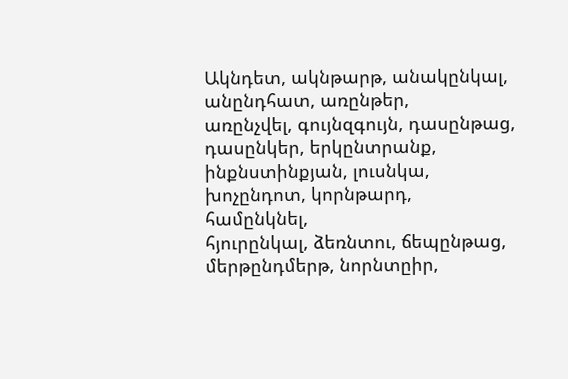Ակնդետ, ակնթարթ, անակընկալ, անընդհատ, առընթեր,
առընչվել, գույնզգույն, դասընթաց, դասընկեր, երկընտրանք,
ինքնստինքյան, լուսնկա, խոչընդոտ, կորնթարդ, համընկնել,
հյուրընկալ, ձեռնտու, ճեպընթաց, մերթընդմերթ, նորնտըիր,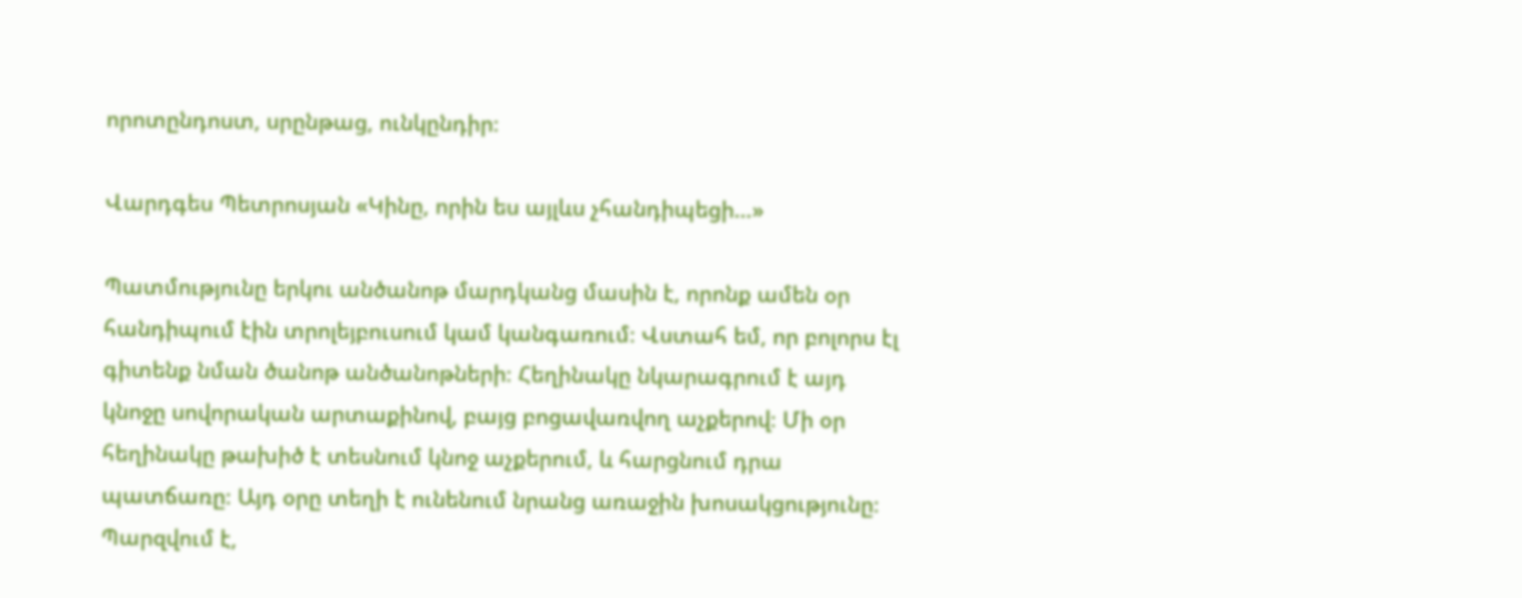որոտընդոստ, սրընթաց, ունկընդիր։

Վարդգես Պետրոսյան «Կինը, որին ես այլևս չհանդիպեցի…»

Պատմությունը երկու անծանոթ մարդկանց մասին է, որոնք ամեն օր հանդիպում էին տրոլեյբուսում կամ կանգառում։ Վստահ եմ, որ բոլորս էլ գիտենք նման ծանոթ անծանոթների։ Հեղինակը նկարագրում է այդ կնոջը սովորական արտաքինով, բայց բոցավառվող աչքերով։ Մի օր հեղինակը թախիծ է տեսնում կնոջ աչքերում, և հարցնում դրա պատճառը։ Այդ օրը տեղի է ունենում նրանց առաջին խոսակցությունը։ Պարզվում է,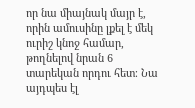որ նա միայնակ մայր է, որին ամուսինը լքել է մեկ ուրիշ կնոջ համար, թողնելով նրան 6 տարեկան որդու հետ։ Նա այդպես էլ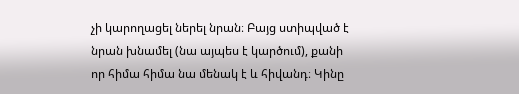չի կարողացել ներել նրան։ Բայց ստիպված է նրան խնամել (նա այպես է կարծում), քանի որ հիմա հիմա նա մենակ է և հիվանդ։ Կինը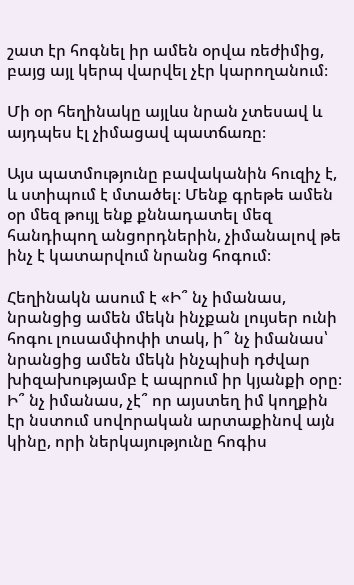շատ էր հոգնել իր ամեն օրվա ռեժիմից, բայց այլ կերպ վարվել չէր կարողանում։

Մի օր հեղինակը այլևս նրան չտեսավ և այդպես էլ չիմացավ պատճառը։

Այս պատմությունը բավականին հուզիչ է, և ստիպում է մտածել։ Մենք գրեթե ամեն օր մեզ թույլ ենք քննադատել մեզ հանդիպող անցորդներին, չիմանալով թե ինչ է կատարվում նրանց հոգում։

Հեղինակն ասում է «Ի՞ նչ իմանաս, նրանցից ամեն մեկն ինչքան լույսեր ունի հոգու լուսամփոփի տակ, ի՞ նչ իմանաս՝ նրանցից ամեն մեկն ինչպիսի դժվար խիզախությամբ է ապրում իր կյանքի օրը։ Ի՞ նչ իմանաս, չէ՞ որ այստեղ իմ կողքին էր նստում սովորական արտաքինով այն կինը, որի ներկայությունը հոգիս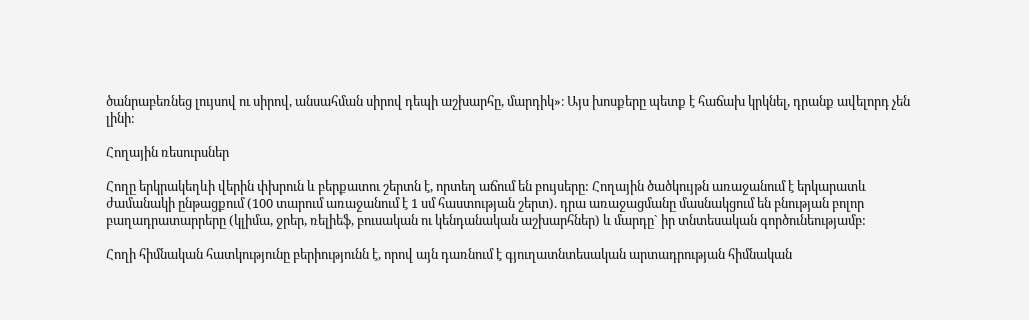ծանրաբեռնեց լույսով ու սիրով, անսահման սիրով դեպի աշխարհը, մարդիկ»։ Այս խոսքերը պետք է հաճախ կրկնել, դրանք ավելորդ չեն լինի։

Հողային ռեսուրսներ

Հողը երկրակեղևի վերին փխրուն և բերքատու շերտն է, որտեղ աճում են բույսերը: Հողային ծածկույթն առաջանում է երկարատև ժամանակի ընթացքում (100 տարում առաջանում է 1 սմ հաստության շերտ). դրա առաջացմանը մասնակցում են բնության բոլոր բաղադրատարրերը (կլիմա, ջրեր, ռելիեֆ, բուսական ու կենդանական աշխարհներ) և մարդը` իր տնտեսական գործունեությամբ:

Հողի հիմնական հատկությունը բերիությունն է, որով այն դառնում է գյուղատնտեսական արտադրության հիմնական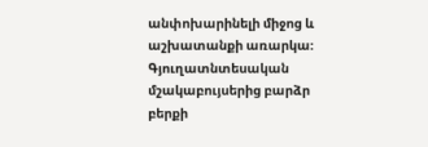անփոխարինելի միջոց և աշխատանքի առարկա։ Գյուղատնտեսական մշակաբույսերից բարձր բերքի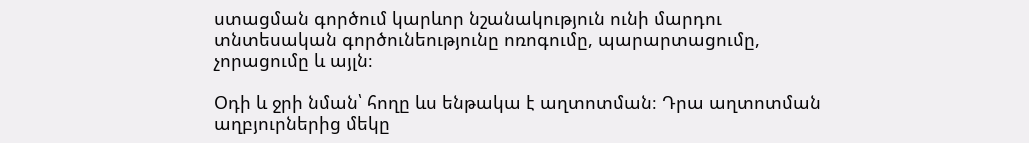ստացման գործում կարևոր նշանակություն ունի մարդու տնտեսական գործունեությունը ոռոգումը, պարարտացումը, չորացումը և այլն։

Օդի և ջրի նման՝ հողը ևս ենթակա է աղտոտման։ Դրա աղտոտման աղբյուրներից մեկը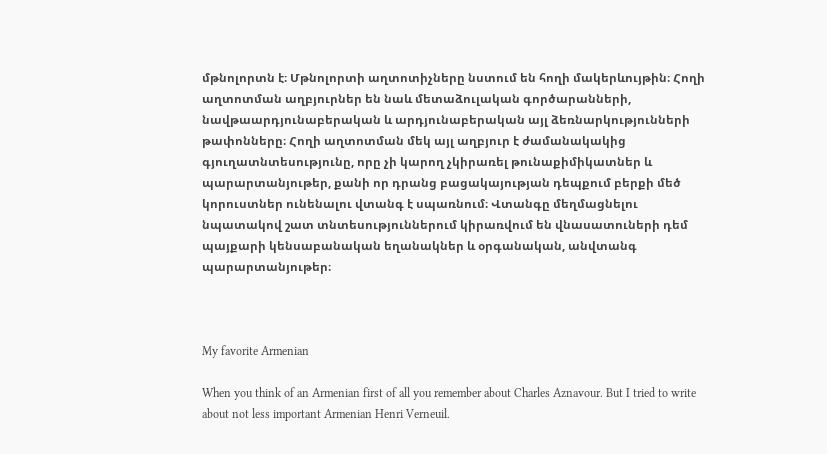մթնոլորտն է։ Մթնոլորտի աղտոտիչները նստում են հողի մակերևույթին։ Հողի աղտոտման աղբյուրներ են նաև մետաձուլական գործարանների, նավթաարդյունաբերական և արդյունաբերական այլ ձեռնարկությունների թափոնները։ Հողի աղտոտման մեկ այլ աղբյուր է ժամանակակից գյուղատնտեսությունը, որը չի կարող չկիրառել թունաքիմիկատներ և պարարտանյութեր, քանի որ դրանց բացակայության դեպքում բերքի մեծ կորուստներ ունենալու վտանգ է սպառնում։ Վտանգը մեղմացնելու նպատակով շատ տնտեսություններում կիրառվում են վնասատուների դեմ պայքարի կենսաբանական եղանակներ և օրգանական, անվտանգ պարարտանյութեր։



My favorite Armenian

When you think of an Armenian first of all you remember about Charles Aznavour. But I tried to write about not less important Armenian Henri Verneuil.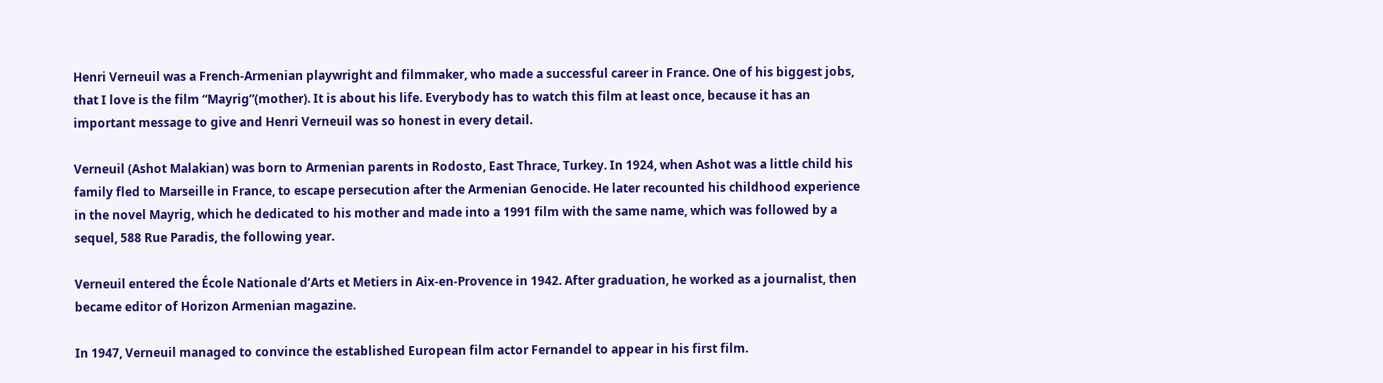Henri Verneuil was a French-Armenian playwright and filmmaker, who made a successful career in France. One of his biggest jobs, that I love is the film “Mayrig”(mother). It is about his life. Everybody has to watch this film at least once, because it has an important message to give and Henri Verneuil was so honest in every detail.

Verneuil (Ashot Malakian) was born to Armenian parents in Rodosto, East Thrace, Turkey. In 1924, when Ashot was a little child his family fled to Marseille in France, to escape persecution after the Armenian Genocide. He later recounted his childhood experience in the novel Mayrig, which he dedicated to his mother and made into a 1991 film with the same name, which was followed by a sequel, 588 Rue Paradis, the following year.

Verneuil entered the École Nationale d’Arts et Metiers in Aix-en-Provence in 1942. After graduation, he worked as a journalist, then became editor of Horizon Armenian magazine.

In 1947, Verneuil managed to convince the established European film actor Fernandel to appear in his first film.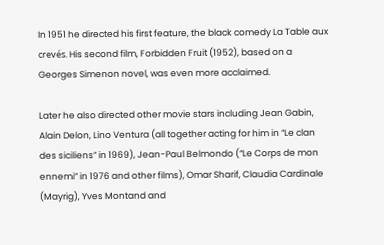In 1951 he directed his first feature, the black comedy La Table aux crevés. His second film, Forbidden Fruit (1952), based on a Georges Simenon novel, was even more acclaimed.

Later he also directed other movie stars including Jean Gabin, Alain Delon, Lino Ventura (all together acting for him in “Le clan des siciliens” in 1969), Jean-Paul Belmondo (“Le Corps de mon ennemi” in 1976 and other films), Omar Sharif, Claudia Cardinale (Mayrig), Yves Montand and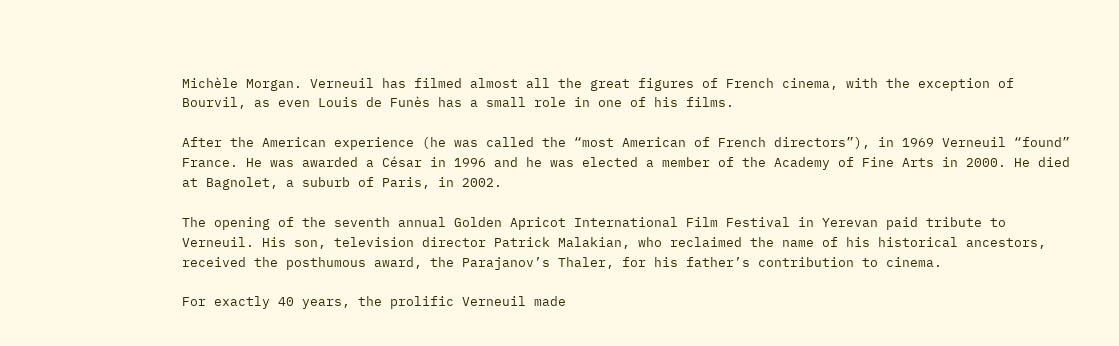Michèle Morgan. Verneuil has filmed almost all the great figures of French cinema, with the exception of Bourvil, as even Louis de Funès has a small role in one of his films.

After the American experience (he was called the “most American of French directors”), in 1969 Verneuil “found” France. He was awarded a César in 1996 and he was elected a member of the Academy of Fine Arts in 2000. He died at Bagnolet, a suburb of Paris, in 2002.

The opening of the seventh annual Golden Apricot International Film Festival in Yerevan paid tribute to Verneuil. His son, television director Patrick Malakian, who reclaimed the name of his historical ancestors, received the posthumous award, the Parajanov’s Thaler, for his father’s contribution to cinema.

For exactly 40 years, the prolific Verneuil made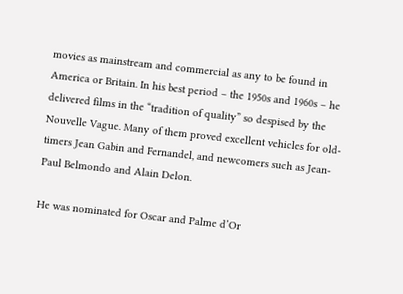movies as mainstream and commercial as any to be found in America or Britain. In his best period – the 1950s and 1960s – he delivered films in the “tradition of quality” so despised by the Nouvelle Vague. Many of them proved excellent vehicles for old-timers Jean Gabin and Fernandel, and newcomers such as Jean-Paul Belmondo and Alain Delon.

He was nominated for Oscar and Palme d’Or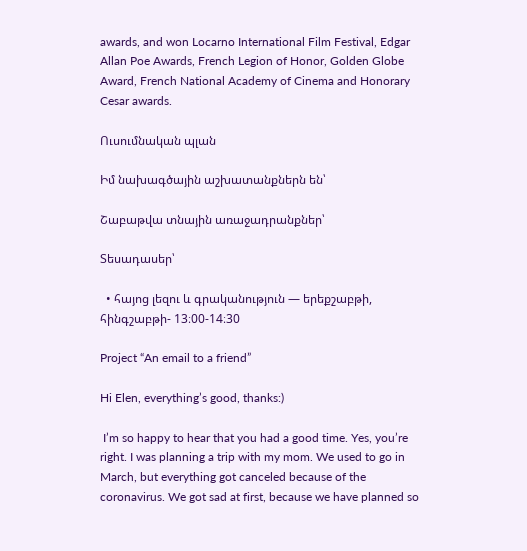awards, and won Locarno International Film Festival, Edgar Allan Poe Awards, French Legion of Honor, Golden Globe Award, French National Academy of Cinema and Honorary Cesar awards.

Ուսումնական պլան

Իմ նախագծային աշխատանքներն են՝

Շաբաթվա տնային առաջադրանքներ՝

Տեսադասեր՝

  • հայոց լեզու և գրականություն — երեքշաբթի, հինգշաբթի- 13։00-14։30

Project “An email to a friend”

Hi Elen, everything’s good, thanks:)

 I’m so happy to hear that you had a good time. Yes, you’re right. I was planning a trip with my mom. We used to go in March, but everything got canceled because of the coronavirus. We got sad at first, because we have planned so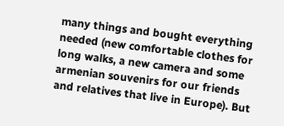many things and bought everything needed (new comfortable clothes for long walks, a new camera and some armenian souvenirs for our friends and relatives that live in Europe). But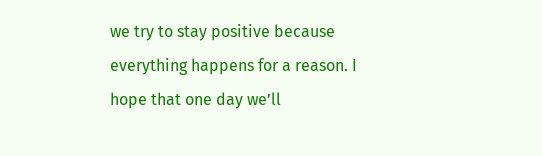we try to stay positive because everything happens for a reason. I hope that one day we’ll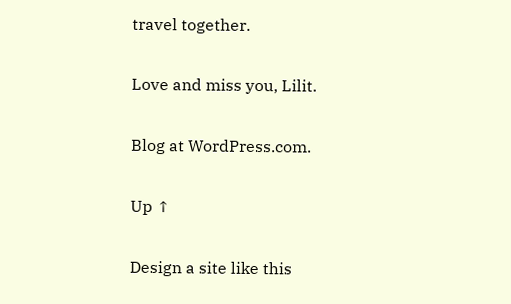travel together.

Love and miss you, Lilit.

Blog at WordPress.com.

Up ↑

Design a site like this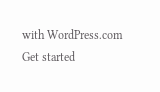with WordPress.com
Get started